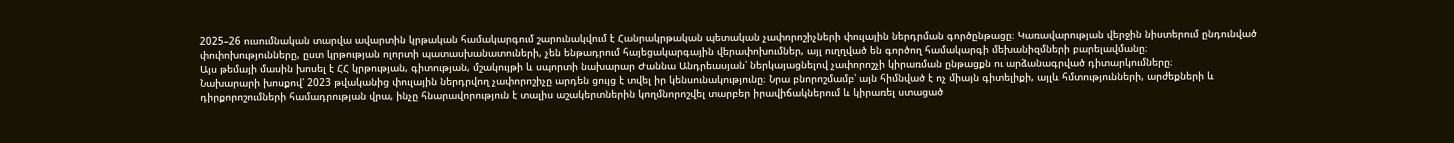2025–26 ուսումնական տարվա ավարտին կրթական համակարգում շարունակվում է Հանրակրթական պետական չափորոշիչների փուլային ներդրման գործընթացը։ Կառավարության վերջին նիստերում ընդունված փոփոխությունները, ըստ կրթության ոլորտի պատասխանատուների, չեն ենթադրում հայեցակարգային վերափոխումներ, այլ ուղղված են գործող համակարգի մեխանիզմների բարելավմանը։
Այս թեմայի մասին խոսել է ՀՀ կրթության, գիտության, մշակույթի և սպորտի նախարար Ժաննա Անդրեասյան՝ ներկայացնելով չափորոշչի կիրառման ընթացքն ու արձանագրված դիտարկումները։
Նախարարի խոսքով՝ 2023 թվականից փուլային ներդրվող չափորոշիչը արդեն ցույց է տվել իր կենսունակությունը։ Նրա բնորոշմամբ՝ այն հիմնված է ոչ միայն գիտելիքի, այլև հմտությունների, արժեքների և դիրքորոշումների համադրության վրա, ինչը հնարավորություն է տալիս աշակերտներին կողմնորոշվել տարբեր իրավիճակներում և կիրառել ստացած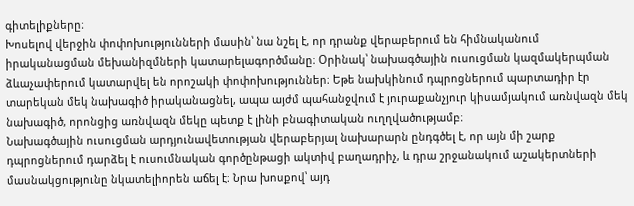գիտելիքները։
Խոսելով վերջին փոփոխությունների մասին՝ նա նշել է, որ դրանք վերաբերում են հիմնականում իրականացման մեխանիզմների կատարելագործմանը։ Օրինակ՝ նախագծային ուսուցման կազմակերպման ձևաչափերում կատարվել են որոշակի փոփոխություններ։ Եթե նախկինում դպրոցներում պարտադիր էր տարեկան մեկ նախագիծ իրականացնել, ապա այժմ պահանջվում է յուրաքանչյուր կիսամյակում առնվազն մեկ նախագիծ, որոնցից առնվազն մեկը պետք է լինի բնագիտական ուղղվածությամբ։
Նախագծային ուսուցման արդյունավետության վերաբերյալ նախարարն ընդգծել է, որ այն մի շարք դպրոցներում դարձել է ուսումնական գործընթացի ակտիվ բաղադրիչ, և դրա շրջանակում աշակերտների մասնակցությունը նկատելիորեն աճել է։ Նրա խոսքով՝ այդ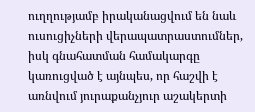ուղղությամբ իրականացվում են նաև ուսուցիչների վերապատրաստումներ, իսկ գնահատման համակարգը կառուցված է այնպես, որ հաշվի է առնվում յուրաքանչյուր աշակերտի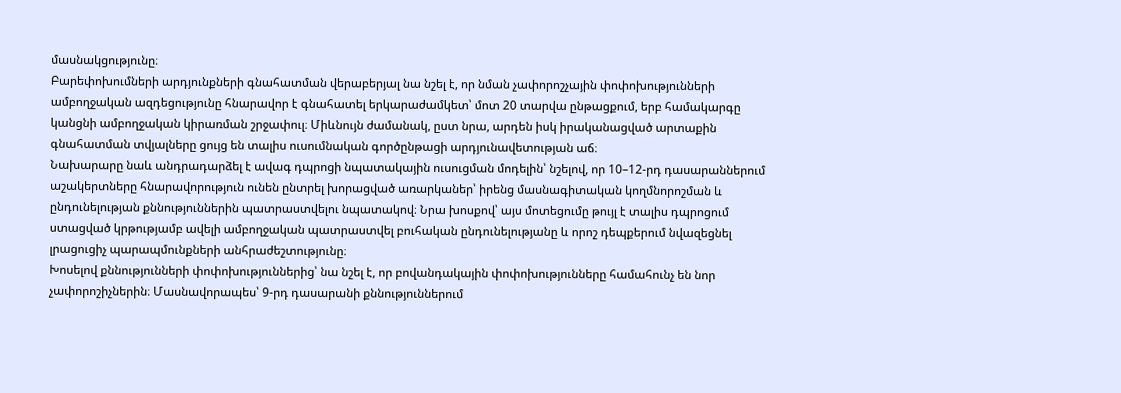մասնակցությունը։
Բարեփոխումների արդյունքների գնահատման վերաբերյալ նա նշել է, որ նման չափորոշչային փոփոխությունների ամբողջական ազդեցությունը հնարավոր է գնահատել երկարաժամկետ՝ մոտ 20 տարվա ընթացքում, երբ համակարգը կանցնի ամբողջական կիրառման շրջափուլ։ Միևնույն ժամանակ, ըստ նրա, արդեն իսկ իրականացված արտաքին գնահատման տվյալները ցույց են տալիս ուսումնական գործընթացի արդյունավետության աճ։
Նախարարը նաև անդրադարձել է ավագ դպրոցի նպատակային ուսուցման մոդելին՝ նշելով, որ 10–12-րդ դասարաններում աշակերտները հնարավորություն ունեն ընտրել խորացված առարկաներ՝ իրենց մասնագիտական կողմնորոշման և ընդունելության քննություններին պատրաստվելու նպատակով։ Նրա խոսքով՝ այս մոտեցումը թույլ է տալիս դպրոցում ստացված կրթությամբ ավելի ամբողջական պատրաստվել բուհական ընդունելությանը և որոշ դեպքերում նվազեցնել լրացուցիչ պարապմունքների անհրաժեշտությունը։
Խոսելով քննությունների փոփոխություններից՝ նա նշել է, որ բովանդակային փոփոխությունները համահունչ են նոր չափորոշիչներին։ Մասնավորապես՝ 9-րդ դասարանի քննություններում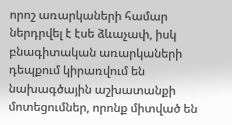որոշ առարկաների համար ներդրվել է էսե ձևաչափ, իսկ բնագիտական առարկաների դեպքում կիրառվում են նախագծային աշխատանքի մոտեցումներ, որոնք միտված են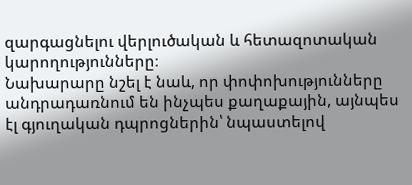զարգացնելու վերլուծական և հետազոտական կարողությունները։
Նախարարը նշել է նաև, որ փոփոխությունները անդրադառնում են ինչպես քաղաքային, այնպես էլ գյուղական դպրոցներին՝ նպաստելով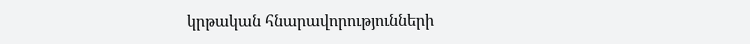կրթական հնարավորությունների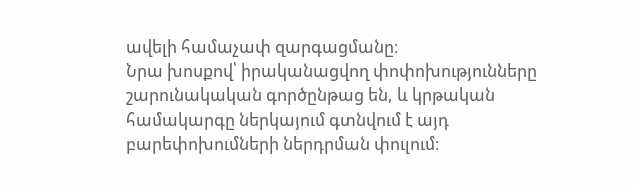ավելի համաչափ զարգացմանը։
Նրա խոսքով՝ իրականացվող փոփոխությունները շարունակական գործընթաց են, և կրթական համակարգը ներկայում գտնվում է այդ բարեփոխումների ներդրման փուլում։